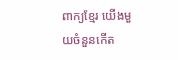ពាក្យខ្មែរ យើងមួយចំនួនកើត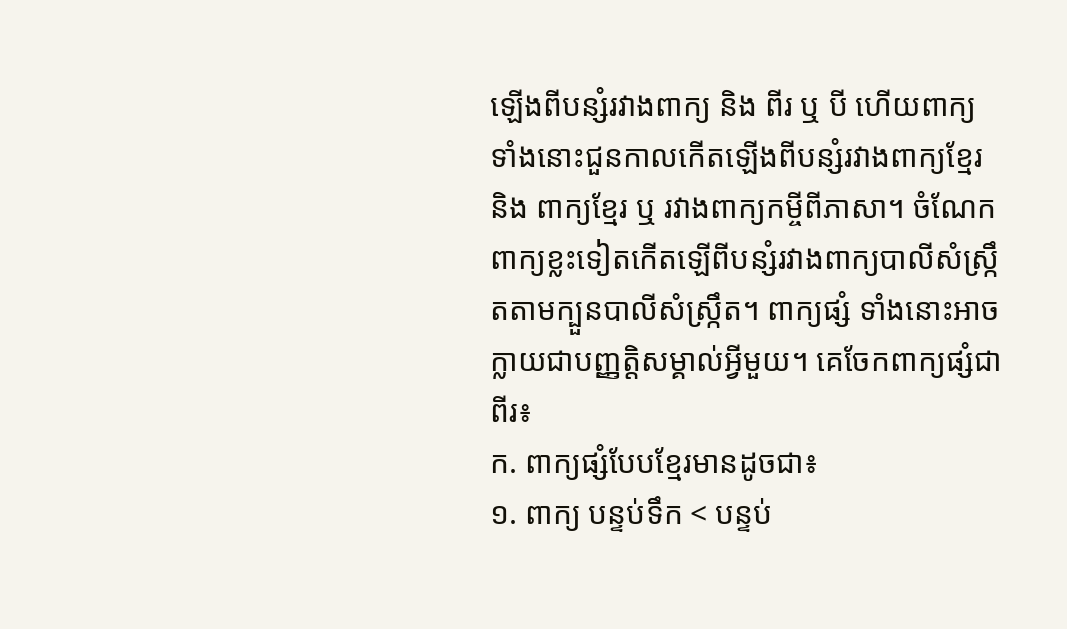ឡើងពីបន្សំរវាងពាក្យ និង ពីរ ឬ បី ហើយពាក្យទាំងនោះជួនកាលកើតឡើងពីបន្សំរវាងពាក្យខ្មែរ និង ពាក្យខ្មែរ ឬ រវាងពាក្យកម្ចីពីភាសា។ ចំណែកពាក្យខ្លះទៀតកើតឡើពីបន្សំរវាងពាក្យបាលីសំស្រ្កឹតតាមក្បួនបាលីសំស្រ្កឹត។ ពាក្យផ្សំ ទាំងនោះអាចក្លាយជាបញ្ញត្តិសម្គាល់អ្វីមួយ។ គេចែកពាក្យផ្សំជាពីរ៖
ក. ពាក្យផ្សំបែបខ្មែរមានដូចជា៖
១. ពាក្យ បន្ទប់ទឹក < បន្ទប់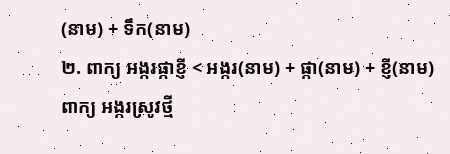(នាម) + ទឹក(នាម)
២. ពាក្យ អង្ករផ្កាខ្ញី < អង្ករ(នាម) + ផ្កា(នាម) + ខ្ញី(នាម)
ពាក្យ អង្ករស្រូវថ្មី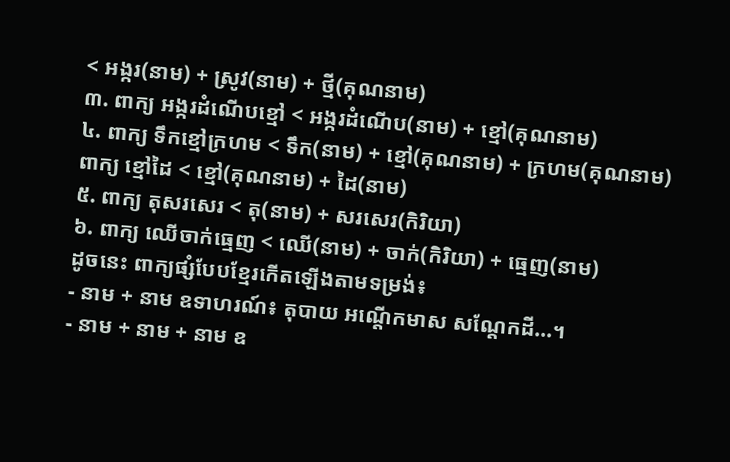< អង្ករ(នាម) + ស្រូវ(នាម) + ថ្មី(គុណនាម)
៣. ពាក្យ អង្ករដំណើបខ្មៅ < អង្ករដំណើប(នាម) + ខ្មៅ(គុណនាម)
៤. ពាក្យ ទឹកខ្មៅក្រហម < ទឹក(នាម) + ខ្មៅ(គុណនាម) + ក្រហម(គុណនាម)
ពាក្យ ខ្មៅដៃ < ខ្មៅ(គុណនាម) + ដៃ(នាម)
៥. ពាក្យ តុសរសេរ < តុ(នាម) + សរសេរ(កិរិយា)
៦. ពាក្យ ឈើចាក់ធ្មេញ < ឈើ(នាម) + ចាក់(កិរិយា) + ធ្មេញ(នាម)
ដូចនេះ ពាក្យផ្សំបែបខ្មែរកើតឡើងតាមទម្រង់៖
- នាម + នាម ឧទាហរណ៍៖ តុបាយ អណ្តើកមាស សណ្តែកដី...។
- នាម + នាម + នាម ឧ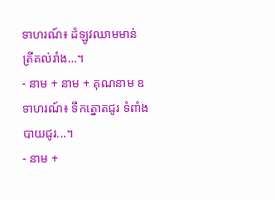ទាហរណ៍៖ ដំឡូវឈាមមាន់ ត្រីគល់រាំង...។
- នាម + នាម + គុណនាម ឧទាហរណ៍៖ ទឹកត្នោតជូរ ទំពាំងបាយជូរ...។
- នាម +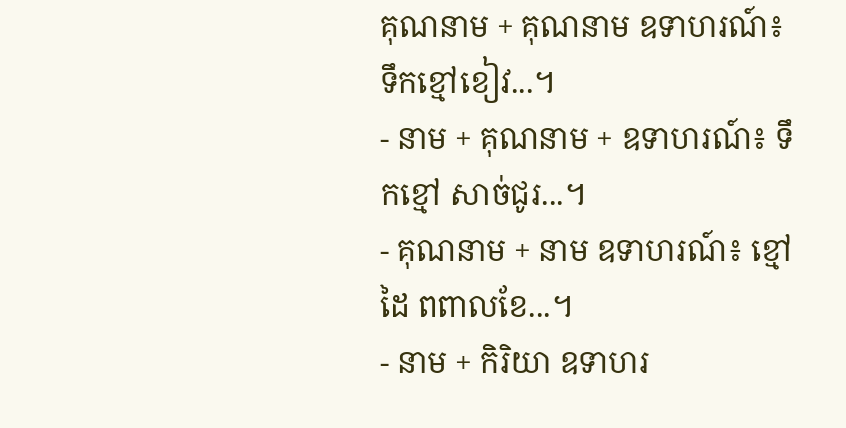គុណនាម + គុណនាម ឧទាហរណ៍៖ ទឹកខ្មៅខៀវ...។
- នាម + គុណនាម + ឧទាហរណ៍៖ ទឹកខ្មៅ សាច់ជូរ...។
- គុណនាម + នាម ឧទាហរណ៍៖ ខ្មៅដៃ ពពាលខែ...។
- នាម + កិរិយា ឧទាហរ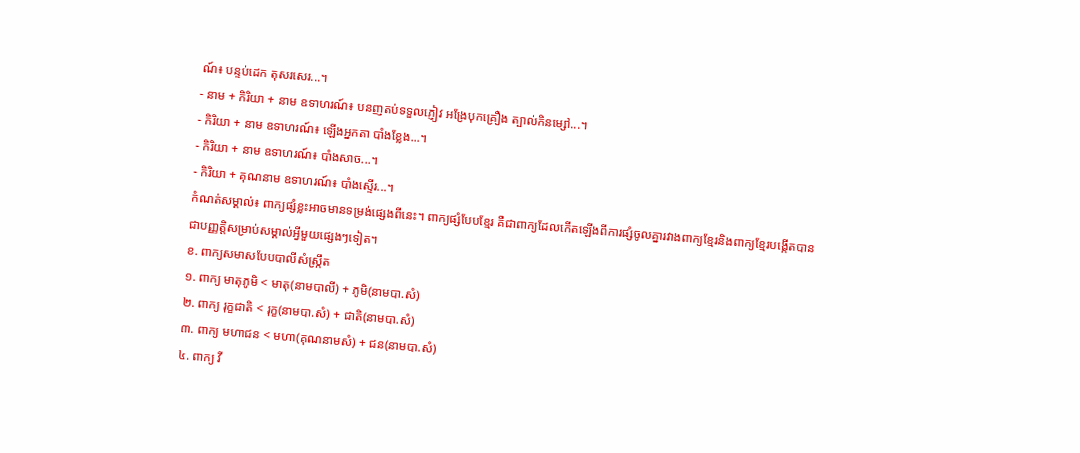ណ៍៖ បន្ទប់ដេក តុសរសេរ...។
- នាម + កិរិយា + នាម ឧទាហរណ៍៖ បនញតប់ទទួលភ្ញៀវ អង្រែបុកគ្រឿង ត្បាល់កិនម្សៅ...។
- កិរិយា + នាម ឧទាហរណ៍៖ ឡើងអ្នកតា បាំងខ្លែង...។
- កិរិយា + នាម ឧទាហរណ៍៖ បាំងសាច...។
- កិរិយា + គុណនាម ឧទាហរណ៍៖ បាំងស្ទើរ...។
កំណត់សម្គាល់៖ ពាក្យផ្សំខ្លះអាចមានទម្រង់ផ្សេងពីនេះ។ ពាក្យផ្សំបែបខ្មែរ គឺជាពាក្យដែលកើតឡើងពីការផ្សំចូលគ្នារវាងពាក្យខ្មែរនិងពាក្យខ្មែរបង្កើតបានជាបញ្ញត្តិសម្រាប់សម្គាល់អ្វីមួយផ្សេងៗទៀត។
ខ. ពាក្យសមាសបែបបាលីសំស្រ្កឹត
១. ពាក្យ មាតុភូមិ < មាតុ(នាមបាលី) + ភូមិ(នាមបា.សំ)
២. ពាក្យ រុក្ខជាតិ < រុក្ខ(នាមបា.សំ) + ជាតិ(នាមបា.សំ)
៣. ពាក្យ មហាជន < មហា(គុណនាមសំ) + ជន(នាមបា.សំ)
៤. ពាក្យ វី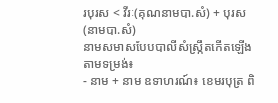របុរស < វីរៈ(គុណនាមបា.សំ) + បុរស(នាមបា.សំ)
នាមសមាសបែបបាលីសំស្រ្កឹតកើតឡើងតាមទម្រង់៖
- នាម + នាម ឧទាហរណ៍៖ ខេមរបុត្រ ពិ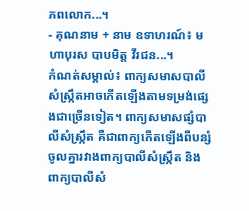ភពលោក...។
- គុណនាម + នាម ឧទាហរណ៍៖ មហាបុរស បាបមិត្ត វីរជន...។
កំណត់សម្គាល់៖ ពាក្យសមាសបាលីសំស្រ្កឹតអាចកើតឡើងតាមទម្រង់ផ្សេងជាច្រើនទៀត។ ពាក្យសមាសផ្សំបាលីសំស្រ្កឹត គឺជាពាក្យកើតឡើងពីបន្សំចូលគ្នារវាងពាក្យបាលីសំស្រ្កឹត និង ពាក្យបាលីសំ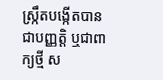ស្រ្កឹតបង្កើតបានជាបញ្ញត្តិ ឬជាពាក្យថ្មី ស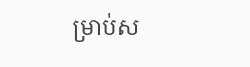ម្រាប់ស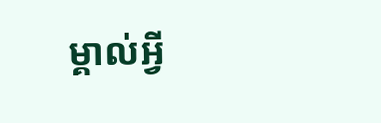ម្គាល់អ្វី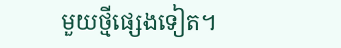មួយថ្មីផ្សេងទៀត។